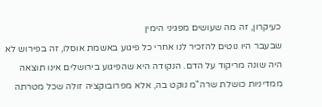כעיקרון, זה מה שעושים מפגיני הימין
שבעבר היו נוטים להזכיר לנו אחרי כל פיגוע באשמת אוסלו, זה בפירוש לא היה שונה מריקוד על הדם. הנקודה היא שהפיגוע בירושלים אינו תוצאה ממדיניות כושלת שרה"מ נוקט בה, אלא מפרובוקציה זולה שכל מטרתה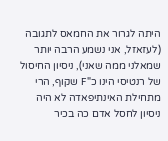היתה לגרור את החמאס לתגובה (לעזאזל, אני נשמע הרבה יותר שמאלני ממה שאני), ניסיון החיסול של רנטיסי הינו כ"F שקוף, הרי מתחילת האינתיפאדה לא היה ניסיון לחסל אדם כה בכיר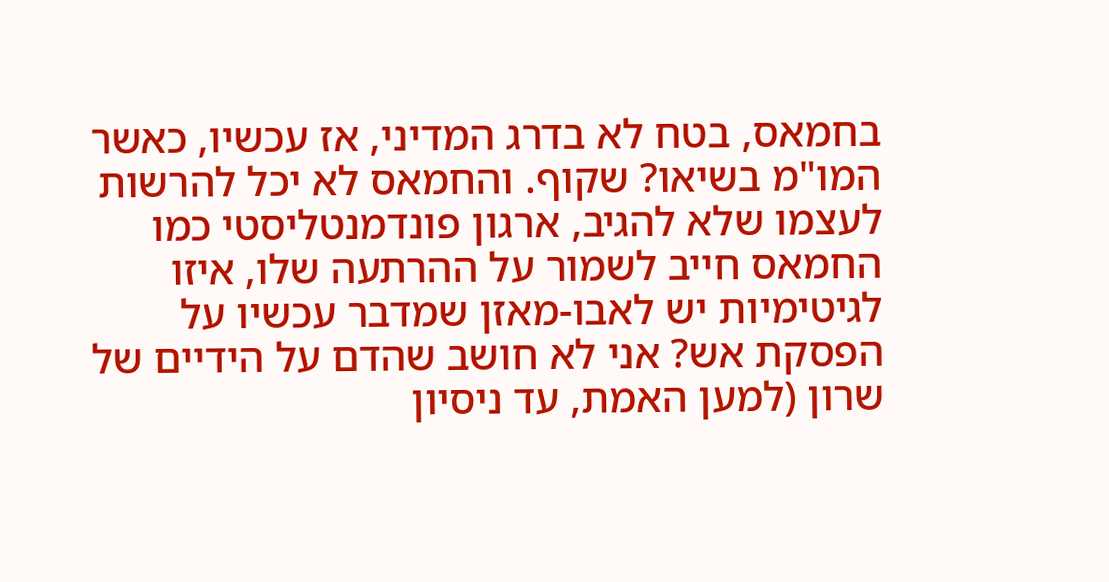בחמאס, בטח לא בדרג המדיני, אז עכשיו, כאשר המו"מ בשיאו? שקוף. והחמאס לא יכל להרשות לעצמו שלא להגיב, ארגון פונדמנטליסטי כמו החמאס חייב לשמור על ההרתעה שלו, איזו לגיטימיות יש לאבו-מאזן שמדבר עכשיו על הפסקת אש? אני לא חושב שהדם על הידיים של שרון (למען האמת, עד ניסיון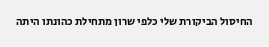החיסול הביקורת שלי כלפי שרון מתחילת כהונתו היתה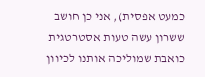כמעט אפסית), אני כן חושב ששרון עשה טעות אסטרטגית כואבת שמוליכה אותנו לכיוון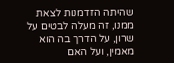שהיתה הזדמנות לצאת ממנו, זה מעלה לבטים על שרון, על הדרך בה הוא מאמין, ועל האם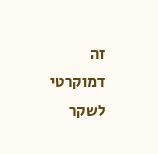זה דמוקרטי לשקר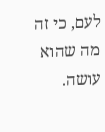לעם, כי זה מה שהוא עושה.